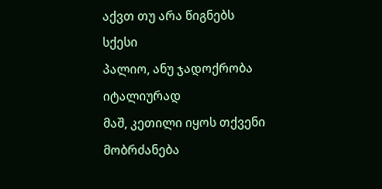აქვთ თუ არა წიგნებს სქესი
პალიო, ანუ ჯადოქრობა იტალიურად
მაშ, კეთილი იყოს თქვენი მობრძანება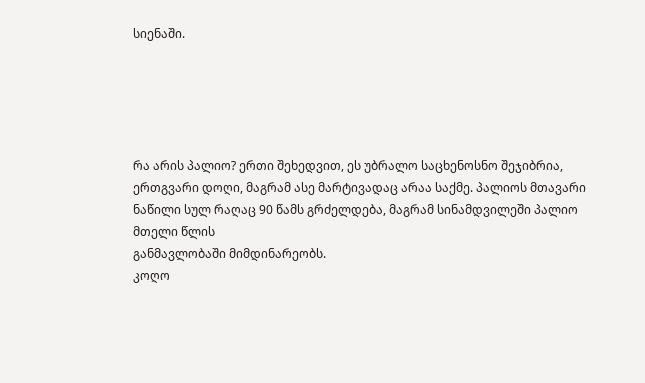სიენაში.





რა არის პალიო? ერთი შეხედვით, ეს უბრალო საცხენოსნო შეჯიბრია, ერთგვარი დოღი, მაგრამ ასე მარტივადაც არაა საქმე. პალიოს მთავარი ნაწილი სულ რაღაც 90 წამს გრძელდება, მაგრამ სინამდვილეში პალიო მთელი წლის
განმავლობაში მიმდინარეობს.
კოღო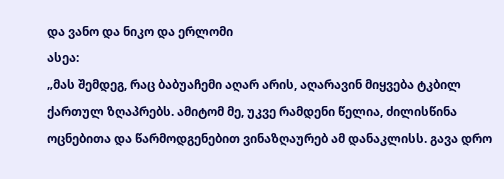და ვანო და ნიკო და ერლომი
ასეა:
„მას შემდეგ, რაც ბაბუაჩემი აღარ არის, აღარავინ მიყვება ტკბილ ქართულ ზღაპრებს. ამიტომ მე, უკვე რამდენი წელია, ძილისწინა ოცნებითა და წარმოდგენებით ვინაზღაურებ ამ დანაკლისს. გავა დრო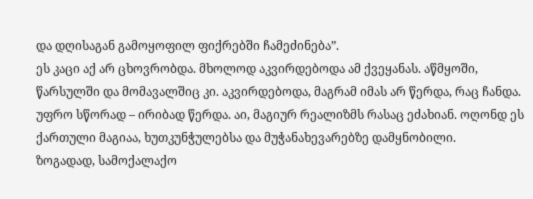და დღისაგან გამოყოფილ ფიქრებში ჩამეძინება”.
ეს კაცი აქ არ ცხოვრობდა. მხოლოდ აკვირდებოდა ამ ქვეყანას. აწმყოში, წარსულში და მომავალშიც კი. აკვირდებოდა, მაგრამ იმას არ წერდა, რაც ჩანდა. უფრო სწორად – ირიბად წერდა. აი, მაგიურ რეალიზმს რასაც ეძახიან. ოღონდ ეს ქართული მაგიაა, ხუთკუნჭულებსა და მუჭანახევარებზე დამყნობილი.
ზოგადად, სამოქალაქო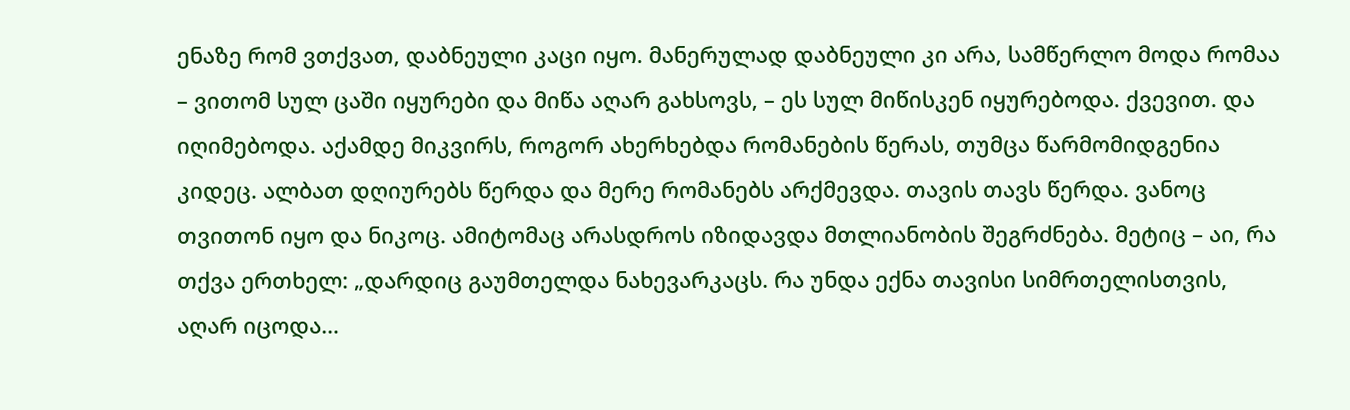ენაზე რომ ვთქვათ, დაბნეული კაცი იყო. მანერულად დაბნეული კი არა, სამწერლო მოდა რომაა – ვითომ სულ ცაში იყურები და მიწა აღარ გახსოვს, – ეს სულ მიწისკენ იყურებოდა. ქვევით. და იღიმებოდა. აქამდე მიკვირს, როგორ ახერხებდა რომანების წერას, თუმცა წარმომიდგენია კიდეც. ალბათ დღიურებს წერდა და მერე რომანებს არქმევდა. თავის თავს წერდა. ვანოც თვითონ იყო და ნიკოც. ამიტომაც არასდროს იზიდავდა მთლიანობის შეგრძნება. მეტიც – აი, რა თქვა ერთხელ: „დარდიც გაუმთელდა ნახევარკაცს. რა უნდა ექნა თავისი სიმრთელისთვის, აღარ იცოდა…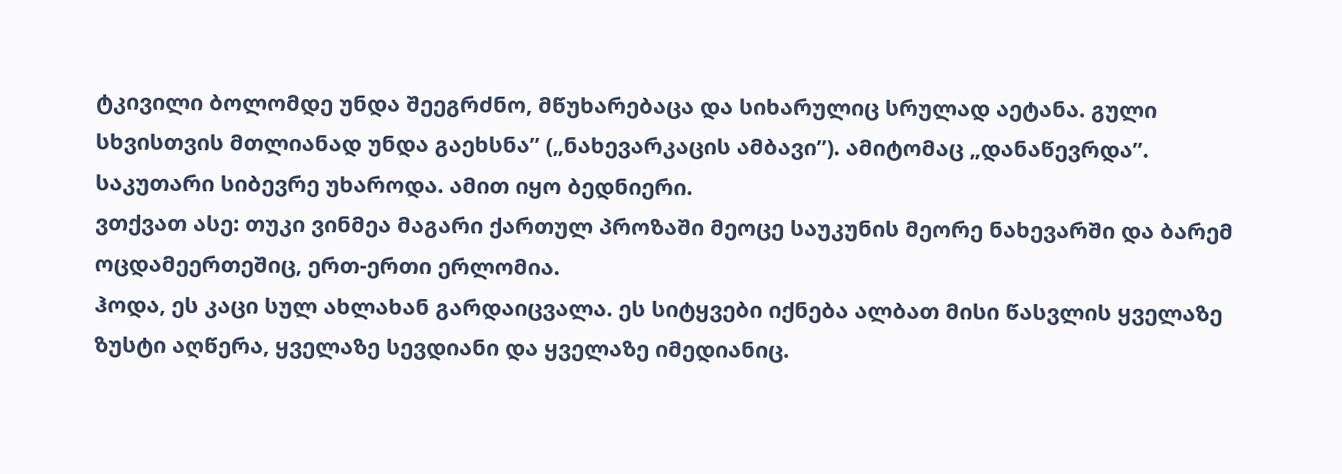ტკივილი ბოლომდე უნდა შეეგრძნო, მწუხარებაცა და სიხარულიც სრულად აეტანა. გული სხვისთვის მთლიანად უნდა გაეხსნა” („ნახევარკაცის ამბავი”). ამიტომაც „დანაწევრდა”. საკუთარი სიბევრე უხაროდა. ამით იყო ბედნიერი.
ვთქვათ ასე: თუკი ვინმეა მაგარი ქართულ პროზაში მეოცე საუკუნის მეორე ნახევარში და ბარემ ოცდამეერთეშიც, ერთ-ერთი ერლომია.
ჰოდა, ეს კაცი სულ ახლახან გარდაიცვალა. ეს სიტყვები იქნება ალბათ მისი წასვლის ყველაზე ზუსტი აღწერა, ყველაზე სევდიანი და ყველაზე იმედიანიც.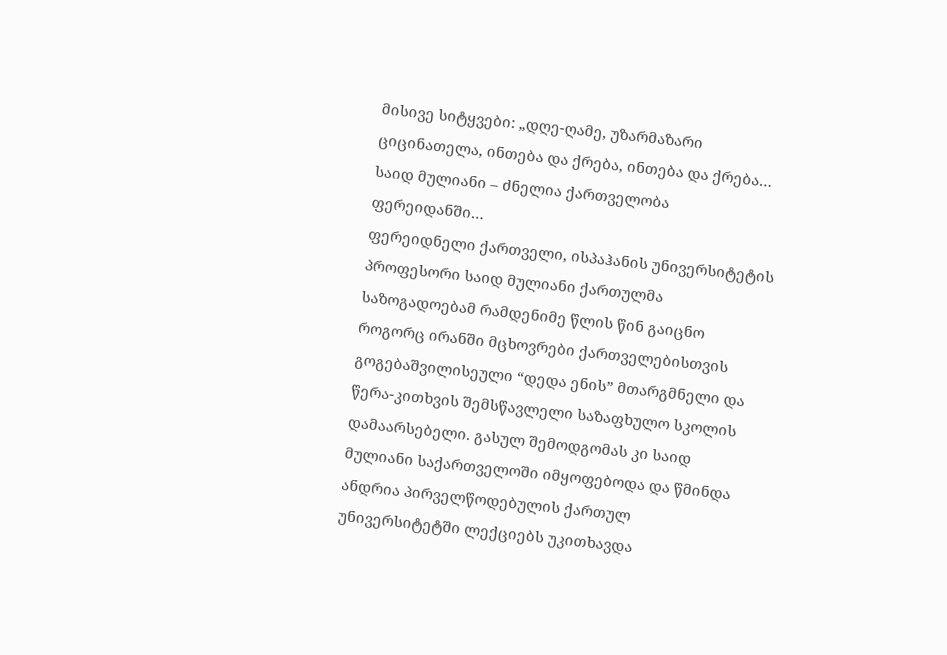მისივე სიტყვები: „დღე-ღამე, უზარმაზარი ციცინათელა, ინთება და ქრება, ინთება და ქრება…
საიდ მულიანი – ძნელია ქართველობა ფერეიდანში…
ფერეიდნელი ქართველი, ისპაჰანის უნივერსიტეტის პროფესორი საიდ მულიანი ქართულმა საზოგადოებამ რამდენიმე წლის წინ გაიცნო როგორც ირანში მცხოვრები ქართველებისთვის გოგებაშვილისეული “დედა ენის” მთარგმნელი და წერა-კითხვის შემსწავლელი საზაფხულო სკოლის დამაარსებელი. გასულ შემოდგომას კი საიდ მულიანი საქართველოში იმყოფებოდა და წმინდა ანდრია პირველწოდებულის ქართულ უნივერსიტეტში ლექციებს უკითხავდა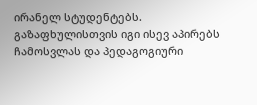ირანელ სტუდენტებს. გაზაფხულისთვის იგი ისევ აპირებს ჩამოსვლას და პედაგოგიური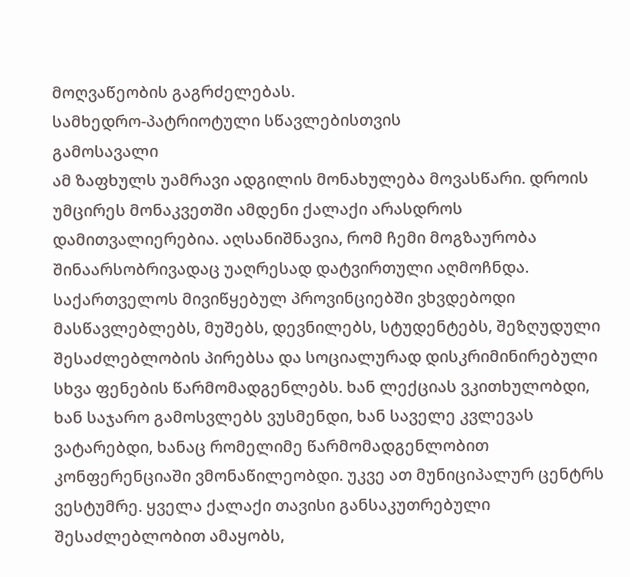მოღვაწეობის გაგრძელებას.
სამხედრო-პატრიოტული სწავლებისთვის
გამოსავალი
ამ ზაფხულს უამრავი ადგილის მონახულება მოვასწარი. დროის უმცირეს მონაკვეთში ამდენი ქალაქი არასდროს დამითვალიერებია. აღსანიშნავია, რომ ჩემი მოგზაურობა შინაარსობრივადაც უაღრესად დატვირთული აღმოჩნდა. საქართველოს მივიწყებულ პროვინციებში ვხვდებოდი მასწავლებლებს, მუშებს, დევნილებს, სტუდენტებს, შეზღუდული შესაძლებლობის პირებსა და სოციალურად დისკრიმინირებული სხვა ფენების წარმომადგენლებს. ხან ლექციას ვკითხულობდი, ხან საჯარო გამოსვლებს ვუსმენდი, ხან საველე კვლევას ვატარებდი, ხანაც რომელიმე წარმომადგენლობით კონფერენციაში ვმონაწილეობდი. უკვე ათ მუნიციპალურ ცენტრს ვესტუმრე. ყველა ქალაქი თავისი განსაკუთრებული შესაძლებლობით ამაყობს,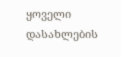ყოველი დასახლების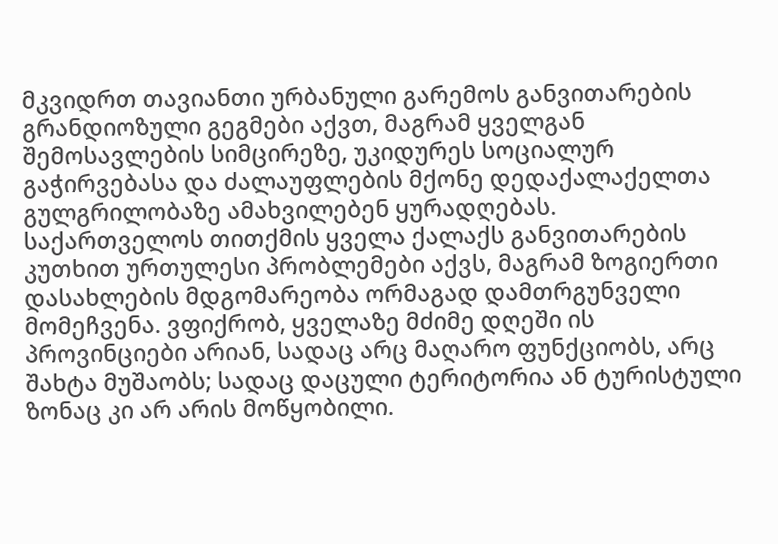მკვიდრთ თავიანთი ურბანული გარემოს განვითარების გრანდიოზული გეგმები აქვთ, მაგრამ ყველგან შემოსავლების სიმცირეზე, უკიდურეს სოციალურ გაჭირვებასა და ძალაუფლების მქონე დედაქალაქელთა გულგრილობაზე ამახვილებენ ყურადღებას.
საქართველოს თითქმის ყველა ქალაქს განვითარების კუთხით ურთულესი პრობლემები აქვს, მაგრამ ზოგიერთი დასახლების მდგომარეობა ორმაგად დამთრგუნველი მომეჩვენა. ვფიქრობ, ყველაზე მძიმე დღეში ის პროვინციები არიან, სადაც არც მაღარო ფუნქციობს, არც შახტა მუშაობს; სადაც დაცული ტერიტორია ან ტურისტული ზონაც კი არ არის მოწყობილი.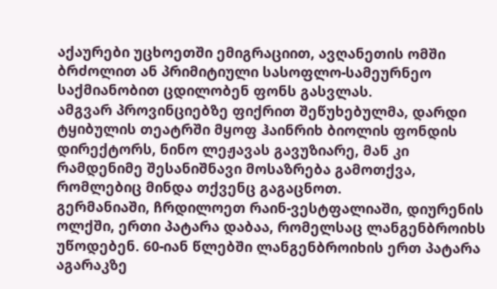აქაურები უცხოეთში ემიგრაციით, ავღანეთის ომში ბრძოლით ან პრიმიტიული სასოფლო-სამეურნეო საქმიანობით ცდილობენ ფონს გასვლას.
ამგვარ პროვინციებზე ფიქრით შეწუხებულმა, დარდი ტყიბულის თეატრში მყოფ ჰაინრიხ ბიოლის ფონდის დირექტორს, ნინო ლეჟავას გავუზიარე, მან კი რამდენიმე შესანიშნავი მოსაზრება გამოთქვა, რომლებიც მინდა თქვენც გაგაცნოთ.
გერმანიაში, ჩრდილოეთ რაინ-ვესტფალიაში, დიურენის ოლქში, ერთი პატარა დაბაა, რომელსაც ლანგენბროიხს უწოდებენ. 60-იან წლებში ლანგენბროიხის ერთ პატარა აგარაკზე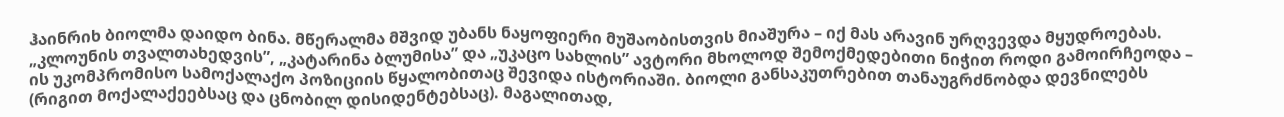ჰაინრიხ ბიოლმა დაიდო ბინა. მწერალმა მშვიდ უბანს ნაყოფიერი მუშაობისთვის მიაშურა – იქ მას არავინ ურღვევდა მყუდროებას.
„კლოუნის თვალთახედვის”, „კატარინა ბლუმისა” და „უკაცო სახლის” ავტორი მხოლოდ შემოქმედებითი ნიჭით როდი გამოირჩეოდა – ის უკომპრომისო სამოქალაქო პოზიციის წყალობითაც შევიდა ისტორიაში. ბიოლი განსაკუთრებით თანაუგრძნობდა დევნილებს (რიგით მოქალაქეებსაც და ცნობილ დისიდენტებსაც). მაგალითად,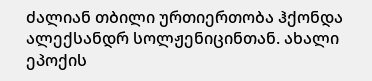ძალიან თბილი ურთიერთობა ჰქონდა ალექსანდრ სოლჟენიცინთან. ახალი ეპოქის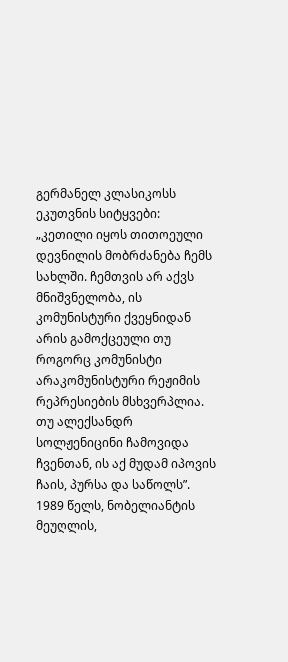გერმანელ კლასიკოსს ეკუთვნის სიტყვები: „კეთილი იყოს თითოეული დევნილის მობრძანება ჩემს სახლში. ჩემთვის არ აქვს მნიშვნელობა, ის კომუნისტური ქვეყნიდან არის გამოქცეული თუ როგორც კომუნისტი არაკომუნისტური რეჟიმის რეპრესიების მსხვერპლია. თუ ალექსანდრ სოლჟენიცინი ჩამოვიდა ჩვენთან, ის აქ მუდამ იპოვის ჩაის, პურსა და საწოლს”.
1989 წელს, ნობელიანტის მეუღლის,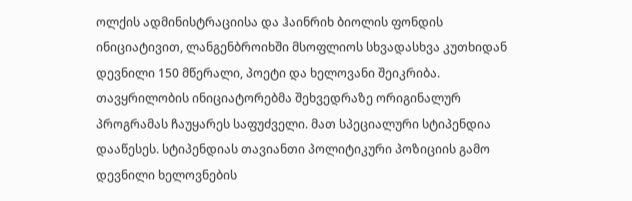ოლქის ადმინისტრაციისა და ჰაინრიხ ბიოლის ფონდის ინიციატივით, ლანგენბროიხში მსოფლიოს სხვადასხვა კუთხიდან დევნილი 150 მწერალი, პოეტი და ხელოვანი შეიკრიბა. თავყრილობის ინიციატორებმა შეხვედრაზე ორიგინალურ პროგრამას ჩაუყარეს საფუძველი. მათ სპეციალური სტიპენდია დააწესეს. სტიპენდიას თავიანთი პოლიტიკური პოზიციის გამო დევნილი ხელოვნების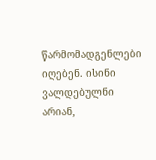წარმომადგენლები იღებენ. ისინი ვალდებულნი არიან,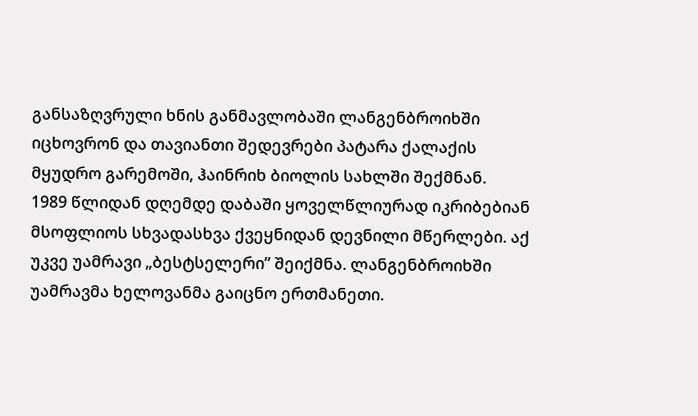განსაზღვრული ხნის განმავლობაში ლანგენბროიხში იცხოვრონ და თავიანთი შედევრები პატარა ქალაქის მყუდრო გარემოში, ჰაინრიხ ბიოლის სახლში შექმნან.
1989 წლიდან დღემდე დაბაში ყოველწლიურად იკრიბებიან მსოფლიოს სხვადასხვა ქვეყნიდან დევნილი მწერლები. აქ უკვე უამრავი „ბესტსელერი” შეიქმნა. ლანგენბროიხში უამრავმა ხელოვანმა გაიცნო ერთმანეთი.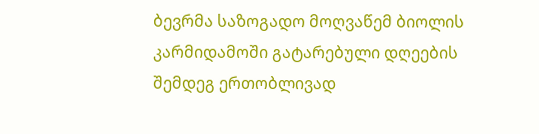ბევრმა საზოგადო მოღვაწემ ბიოლის კარმიდამოში გატარებული დღეების შემდეგ ერთობლივად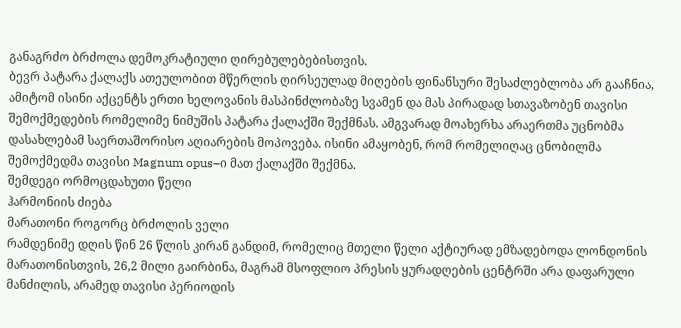განაგრძო ბრძოლა დემოკრატიული ღირებულებებისთვის.
ბევრ პატარა ქალაქს ათეულობით მწერლის ღირსეულად მიღების ფინანსური შესაძლებლობა არ გააჩნია, ამიტომ ისინი აქცენტს ერთი ხელოვანის მასპინძლობაზე სვამენ და მას პირადად სთავაზობენ თავისი შემოქმედების რომელიმე ნიმუშის პატარა ქალაქში შექმნას. ამგვარად მოახერხა არაერთმა უცნობმა დასახლებამ საერთაშორისო აღიარების მოპოვება. ისინი ამაყობენ, რომ რომელიღაც ცნობილმა შემოქმედმა თავისი Magnum opus–ი მათ ქალაქში შექმნა.
შემდეგი ორმოცდახუთი წელი
ჰარმონიის ძიება
მარათონი როგორც ბრძოლის ველი
რამდენიმე დღის წინ 26 წლის კირან განდიმ, რომელიც მთელი წელი აქტიურად ემზადებოდა ლონდონის მარათონისთვის, 26,2 მილი გაირბინა, მაგრამ მსოფლიო პრესის ყურადღების ცენტრში არა დაფარული მანძილის, არამედ თავისი პერიოდის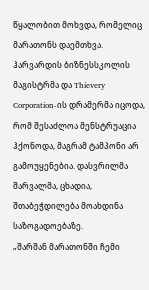წყალობით მოხვდა, რომელიც მარათონს დაემთხვა. ჰარვარდის ბიზნესსკოლის მაგისტრმა და Thievery Corporation-ის დრამერმა იცოდა, რომ შესაძლოა მენსტრუაცია ჰქონოდა, მაგრამ ტამპონი არ გამოუყენებია. დასვრილმა შარვალმა, ცხადია, შთაბეჭდილება მოახდინა საზოგადოებაზე.
„შარშან მარათონში ჩემი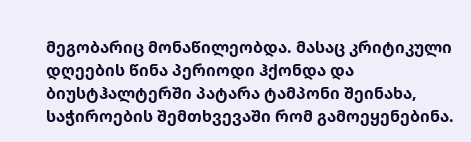მეგობარიც მონაწილეობდა. მასაც კრიტიკული დღეების წინა პერიოდი ჰქონდა და ბიუსტჰალტერში პატარა ტამპონი შეინახა, საჭიროების შემთხვევაში რომ გამოეყენებინა.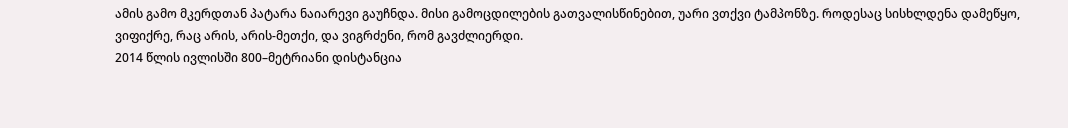ამის გამო მკერდთან პატარა ნაიარევი გაუჩნდა. მისი გამოცდილების გათვალისწინებით, უარი ვთქვი ტამპონზე. როდესაც სისხლდენა დამეწყო, ვიფიქრე, რაც არის, არის-მეთქი, და ვიგრძენი, რომ გავძლიერდი.
2014 წლის ივლისში 800–მეტრიანი დისტანცია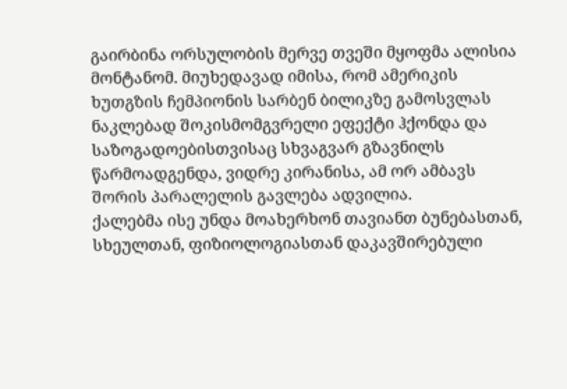გაირბინა ორსულობის მერვე თვეში მყოფმა ალისია მონტანომ. მიუხედავად იმისა, რომ ამერიკის ხუთგზის ჩემპიონის სარბენ ბილიკზე გამოსვლას ნაკლებად შოკისმომგვრელი ეფექტი ჰქონდა და საზოგადოებისთვისაც სხვაგვარ გზავნილს წარმოადგენდა, ვიდრე კირანისა, ამ ორ ამბავს შორის პარალელის გავლება ადვილია.
ქალებმა ისე უნდა მოახერხონ თავიანთ ბუნებასთან, სხეულთან, ფიზიოლოგიასთან დაკავშირებული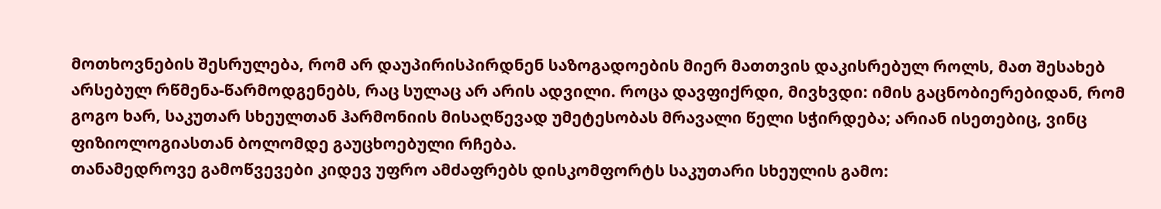მოთხოვნების შესრულება, რომ არ დაუპირისპირდნენ საზოგადოების მიერ მათთვის დაკისრებულ როლს, მათ შესახებ არსებულ რწმენა-წარმოდგენებს, რაც სულაც არ არის ადვილი. როცა დავფიქრდი, მივხვდი: იმის გაცნობიერებიდან, რომ გოგო ხარ, საკუთარ სხეულთან ჰარმონიის მისაღწევად უმეტესობას მრავალი წელი სჭირდება; არიან ისეთებიც, ვინც ფიზიოლოგიასთან ბოლომდე გაუცხოებული რჩება.
თანამედროვე გამოწვევები კიდევ უფრო ამძაფრებს დისკომფორტს საკუთარი სხეულის გამო: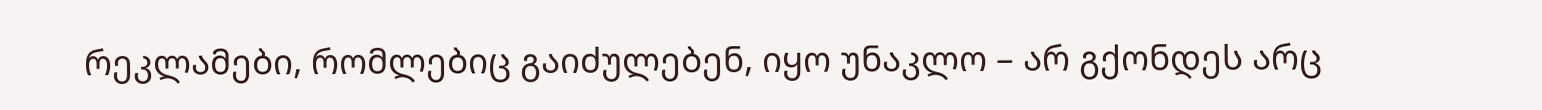რეკლამები, რომლებიც გაიძულებენ, იყო უნაკლო – არ გქონდეს არც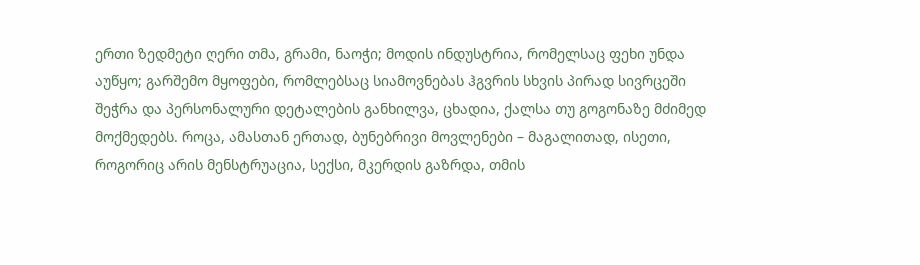ერთი ზედმეტი ღერი თმა, გრამი, ნაოჭი; მოდის ინდუსტრია, რომელსაც ფეხი უნდა აუწყო; გარშემო მყოფები, რომლებსაც სიამოვნებას ჰგვრის სხვის პირად სივრცეში შეჭრა და პერსონალური დეტალების განხილვა, ცხადია, ქალსა თუ გოგონაზე მძიმედ მოქმედებს. როცა, ამასთან ერთად, ბუნებრივი მოვლენები – მაგალითად, ისეთი, როგორიც არის მენსტრუაცია, სექსი, მკერდის გაზრდა, თმის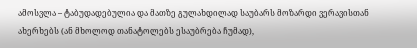ამოსვლა – ტაბუდადებულია და მათზე გულახდილად საუბარს მოზარდი ვერავისთან ახერხებს (ან მხოლოდ თანატოლებს ესაუბრება ჩუმად),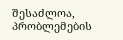შესაძლოა, პრობლემების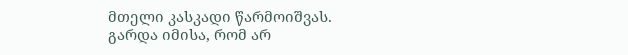მთელი კასკადი წარმოიშვას.
გარდა იმისა, რომ არ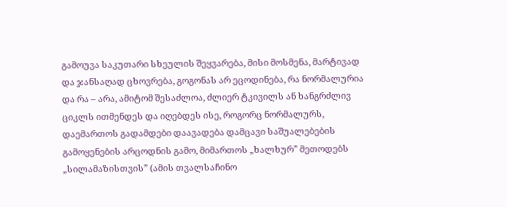გამოუვა საკუთარი სხეულის შეყვარება, მისი მოსმენა, მარტივად და ჯანსაღად ცხოვრება, გოგონას არ ეცოდინება, რა ნორმალურია და რა – არა, ამიტომ შესაძლოა, ძლიერ ტკივილს ან ხანგრძლივ ციკლს ითმენდეს და იღებდეს ისე, როგორც ნორმალურს, დაემართოს გადამდები დაავადება დამცავი საშუალებების გამოყენების არცოდნის გამო, მიმართოს „ხალხურ” მეთოდებს „სილამაზისთვის” (ამის თვალსაჩინო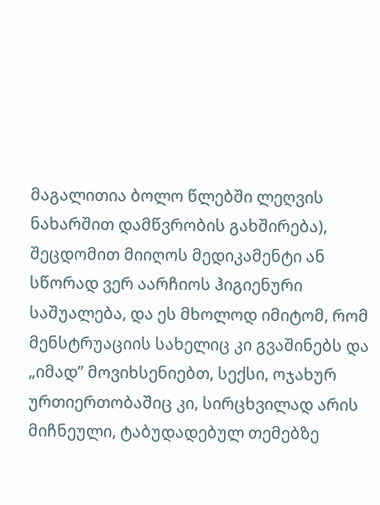მაგალითია ბოლო წლებში ლეღვის ნახარშით დამწვრობის გახშირება), შეცდომით მიიღოს მედიკამენტი ან სწორად ვერ აარჩიოს ჰიგიენური საშუალება, და ეს მხოლოდ იმიტომ, რომ მენსტრუაციის სახელიც კი გვაშინებს და „იმად” მოვიხსენიებთ, სექსი, ოჯახურ ურთიერთობაშიც კი, სირცხვილად არის მიჩნეული, ტაბუდადებულ თემებზე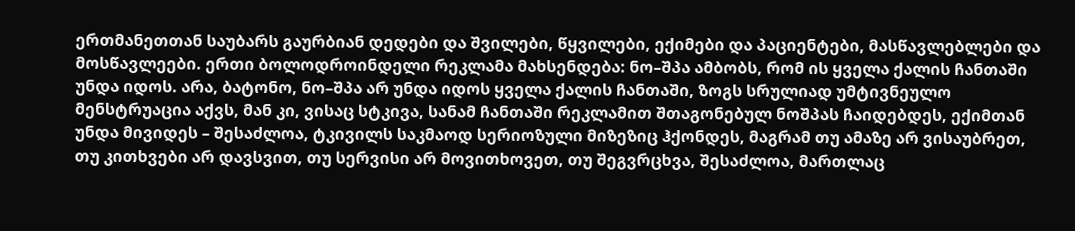ერთმანეთთან საუბარს გაურბიან დედები და შვილები, წყვილები, ექიმები და პაციენტები, მასწავლებლები და მოსწავლეები. ერთი ბოლოდროინდელი რეკლამა მახსენდება: ნო–შპა ამბობს, რომ ის ყველა ქალის ჩანთაში უნდა იდოს. არა, ბატონო, ნო–შპა არ უნდა იდოს ყველა ქალის ჩანთაში, ზოგს სრულიად უმტივნეულო მენსტრუაცია აქვს, მან კი, ვისაც სტკივა, სანამ ჩანთაში რეკლამით შთაგონებულ ნოშპას ჩაიდებდეს, ექიმთან უნდა მივიდეს – შესაძლოა, ტკივილს საკმაოდ სერიოზული მიზეზიც ჰქონდეს, მაგრამ თუ ამაზე არ ვისაუბრეთ, თუ კითხვები არ დავსვით, თუ სერვისი არ მოვითხოვეთ, თუ შეგვრცხვა, შესაძლოა, მართლაც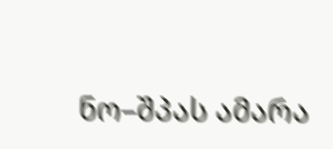ნო–შპას ამარა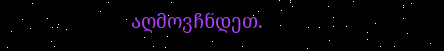აღმოვჩნდეთ.